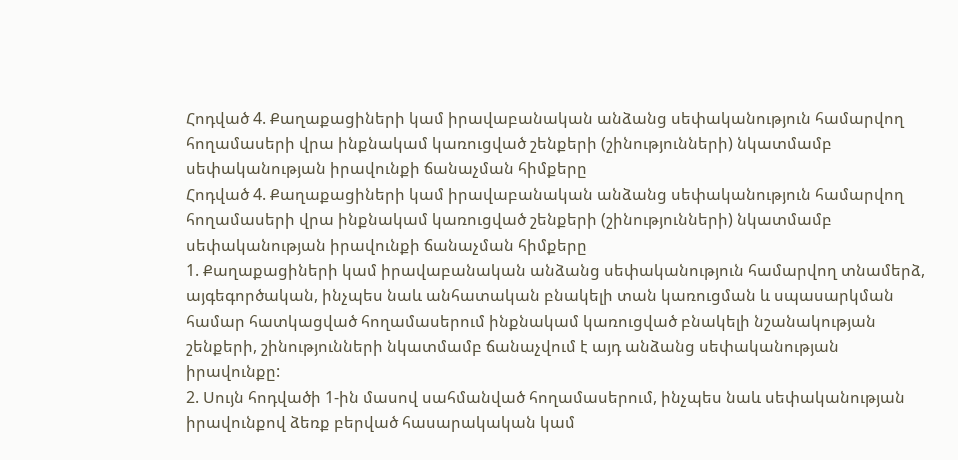Հոդված 4. Քաղաքացիների կամ իրավաբանական անձանց սեփականություն համարվող հողամասերի վրա ինքնակամ կառուցված շենքերի (շինությունների) նկատմամբ սեփականության իրավունքի ճանաչման հիմքերը
Հոդված 4. Քաղաքացիների կամ իրավաբանական անձանց սեփականություն համարվող հողամասերի վրա ինքնակամ կառուցված շենքերի (շինությունների) նկատմամբ սեփականության իրավունքի ճանաչման հիմքերը
1. Քաղաքացիների կամ իրավաբանական անձանց սեփականություն համարվող տնամերձ, այգեգործական, ինչպես նաև անհատական բնակելի տան կառուցման և սպասարկման համար հատկացված հողամասերում ինքնակամ կառուցված բնակելի նշանակության շենքերի, շինությունների նկատմամբ ճանաչվում է այդ անձանց սեփականության իրավունքը:
2. Սույն հոդվածի 1-ին մասով սահմանված հողամասերում, ինչպես նաև սեփականության իրավունքով ձեռք բերված հասարակական կամ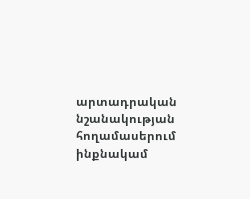արտադրական նշանակության հողամասերում ինքնակամ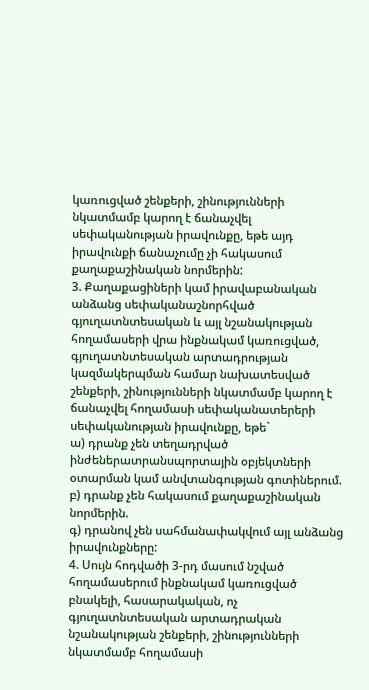կառուցված շենքերի, շինությունների նկատմամբ կարող է ճանաչվել սեփականության իրավունքը, եթե այդ իրավունքի ճանաչումը չի հակասում քաղաքաշինական նորմերին:
3. Քաղաքացիների կամ իրավաբանական անձանց սեփականաշնորհված գյուղատնտեսական և այլ նշանակության հողամասերի վրա ինքնակամ կառուցված, գյուղատնտեսական արտադրության կազմակերպման համար նախատեսված շենքերի, շինությունների նկատմամբ կարող է ճանաչվել հողամասի սեփականատերերի սեփականության իրավունքը, եթե`
ա) դրանք չեն տեղադրված ինժեներատրանսպորտային օբյեկտների օտարման կամ անվտանգության գոտիներում.
բ) դրանք չեն հակասում քաղաքաշինական նորմերին.
գ) դրանով չեն սահմանափակվում այլ անձանց իրավունքները:
4. Սույն հոդվածի 3-րդ մասում նշված հողամասերում ինքնակամ կառուցված բնակելի, հասարակական, ոչ գյուղատնտեսական արտադրական նշանակության շենքերի, շինությունների նկատմամբ հողամասի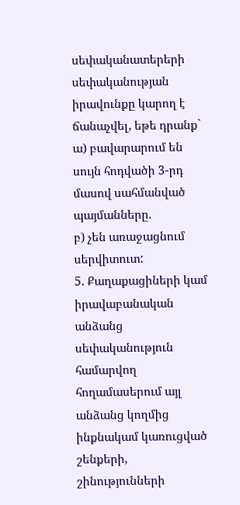սեփականատերերի սեփականության իրավունքը կարող է ճանաչվել, եթե դրանք`
ա) բավարարում են սույն հոդվածի 3-րդ մասով սահմանված պայմանները.
բ) չեն առաջացնում սերվիտուտ:
5. Քաղաքացիների կամ իրավաբանական անձանց սեփականություն համարվող հողամասերում այլ անձանց կողմից ինքնակամ կառուցված շենքերի, շինությունների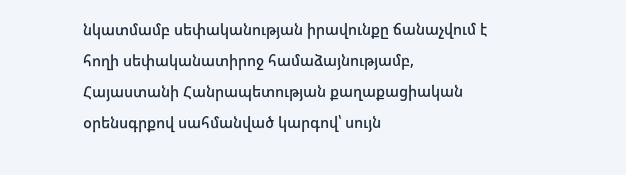նկատմամբ սեփականության իրավունքը ճանաչվում է հողի սեփականատիրոջ համաձայնությամբ, Հայաստանի Հանրապետության քաղաքացիական օրենսգրքով սահմանված կարգով՝ սույն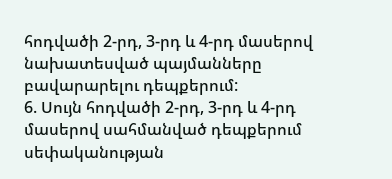հոդվածի 2-րդ, 3-րդ և 4-րդ մասերով նախատեսված պայմանները բավարարելու դեպքերում:
6. Սույն հոդվածի 2-րդ, 3-րդ և 4-րդ մասերով սահմանված դեպքերում սեփականության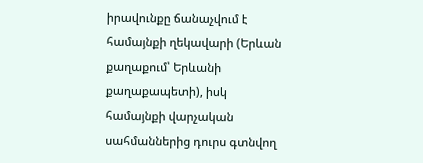իրավունքը ճանաչվում է համայնքի ղեկավարի (Երևան քաղաքում՝ Երևանի քաղաքապետի), իսկ համայնքի վարչական սահմաններից դուրս գտնվող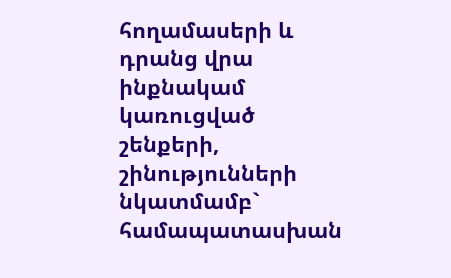հողամասերի և դրանց վրա ինքնակամ կառուցված շենքերի, շինությունների նկատմամբ` համապատասխան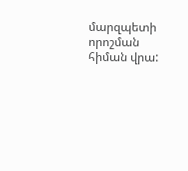մարզպետի որոշման հիման վրա: